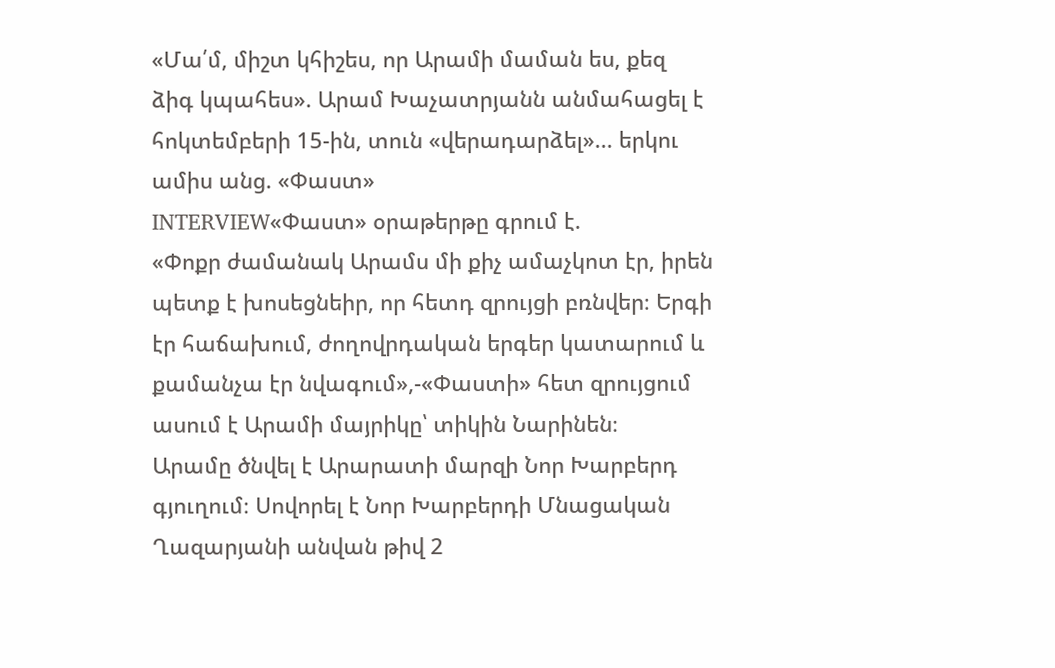«Մա՛մ, միշտ կհիշես, որ Արամի մաման ես, քեզ ձիգ կպահես». Արամ Խաչատրյանն անմահացել է հոկտեմբերի 15-ին, տուն «վերադարձել»... երկու ամիս անց. «Փաստ»
INTERVIEW«Փաստ» օրաթերթը գրում է.
«Փոքր ժամանակ Արամս մի քիչ ամաչկոտ էր, իրեն պետք է խոսեցնեիր, որ հետդ զրույցի բռնվեր։ Երգի էր հաճախում, ժողովրդական երգեր կատարում և քամանչա էր նվագում»,-«Փաստի» հետ զրույցում ասում է Արամի մայրիկը՝ տիկին Նարինեն։
Արամը ծնվել է Արարատի մարզի Նոր Խարբերդ գյուղում։ Սովորել է Նոր Խարբերդի Մնացական Ղազարյանի անվան թիվ 2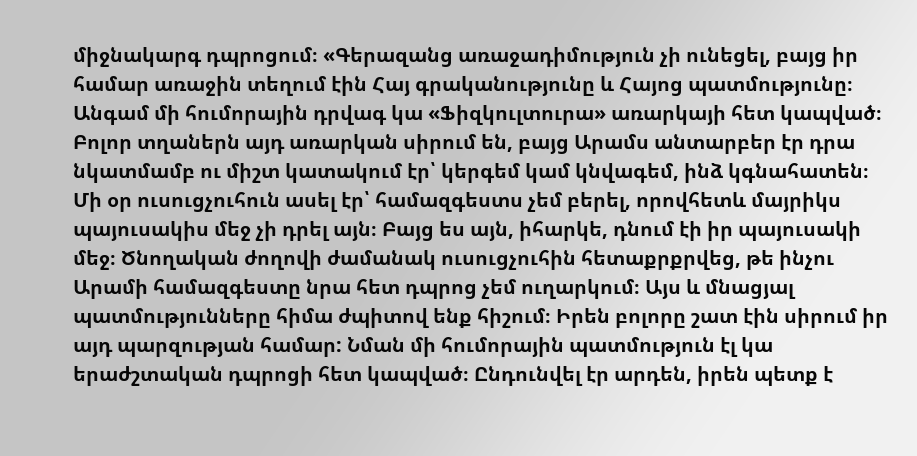միջնակարգ դպրոցում։ «Գերազանց առաջադիմություն չի ունեցել, բայց իր համար առաջին տեղում էին Հայ գրականությունը և Հայոց պատմությունը։ Անգամ մի հումորային դրվագ կա «Ֆիզկուլտուրա» առարկայի հետ կապված։ Բոլոր տղաներն այդ առարկան սիրում են, բայց Արամս անտարբեր էր դրա նկատմամբ ու միշտ կատակում էր՝ կերգեմ կամ կնվագեմ, ինձ կգնահատեն։ Մի օր ուսուցչուհուն ասել էր՝ համազգեստս չեմ բերել, որովհետև մայրիկս պայուսակիս մեջ չի դրել այն։ Բայց ես այն, իհարկե, դնում էի իր պայուսակի մեջ։ Ծնողական ժողովի ժամանակ ուսուցչուհին հետաքրքրվեց, թե ինչու Արամի համազգեստը նրա հետ դպրոց չեմ ուղարկում։ Այս և մնացյալ պատմությունները հիմա ժպիտով ենք հիշում։ Իրեն բոլորը շատ էին սիրում իր այդ պարզության համար: Նման մի հումորային պատմություն էլ կա երաժշտական դպրոցի հետ կապված։ Ընդունվել էր արդեն, իրեն պետք է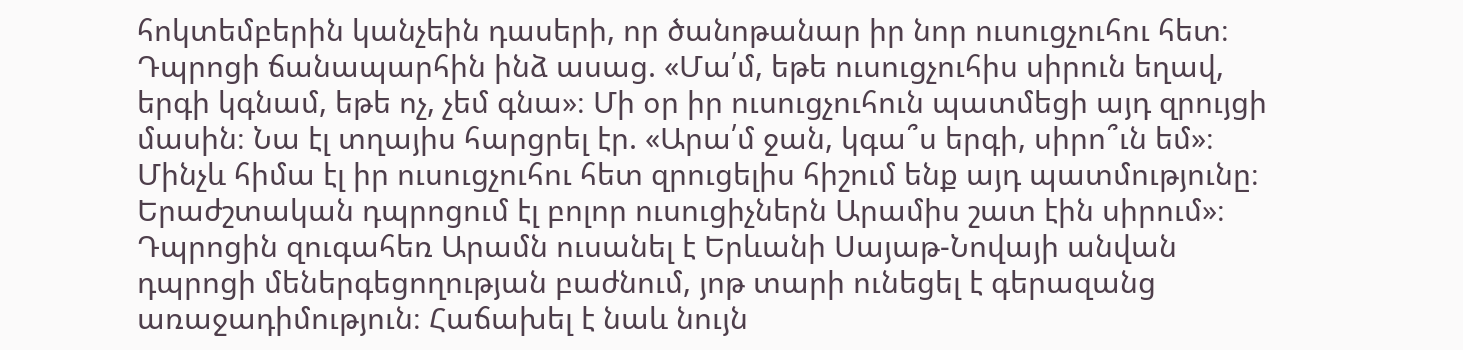հոկտեմբերին կանչեին դասերի, որ ծանոթանար իր նոր ուսուցչուհու հետ։ Դպրոցի ճանապարհին ինձ ասաց. «Մա՛մ, եթե ուսուցչուհիս սիրուն եղավ, երգի կգնամ, եթե ոչ, չեմ գնա»։ Մի օր իր ուսուցչուհուն պատմեցի այդ զրույցի մասին։ Նա էլ տղայիս հարցրել էր. «Արա՛մ ջան, կգա՞ս երգի, սիրո՞ւն եմ»։ Մինչև հիմա էլ իր ուսուցչուհու հետ զրուցելիս հիշում ենք այդ պատմությունը։ Երաժշտական դպրոցում էլ բոլոր ուսուցիչներն Արամիս շատ էին սիրում»։
Դպրոցին զուգահեռ Արամն ուսանել է Երևանի Սայաթ-Նովայի անվան դպրոցի մեներգեցողության բաժնում, յոթ տարի ունեցել է գերազանց առաջադիմություն։ Հաճախել է նաև նույն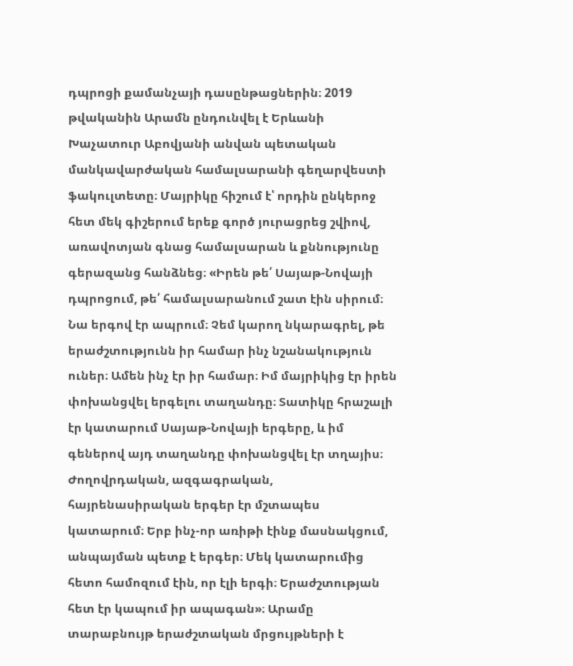դպրոցի քամանչայի դասընթացներին։ 2019 թվականին Արամն ընդունվել է Երևանի Խաչատուր Աբովյանի անվան պետական մանկավարժական համալսարանի գեղարվեստի ֆակուլտետը։ Մայրիկը հիշում է՝ որդին ընկերոջ հետ մեկ գիշերում երեք գործ յուրացրեց շվիով, առավոտյան գնաց համալսարան և քննությունը գերազանց հանձնեց։ «Իրեն թե՛ Սայաթ-Նովայի դպրոցում, թե՛ համալսարանում շատ էին սիրում։ Նա երգով էր ապրում։ Չեմ կարող նկարագրել, թե երաժշտությունն իր համար ինչ նշանակություն ուներ։ Ամեն ինչ էր իր համար։ Իմ մայրիկից էր իրեն փոխանցվել երգելու տաղանդը։ Տատիկը հրաշալի էր կատարում Սայաթ-Նովայի երգերը, և իմ գեներով այդ տաղանդը փոխանցվել էր տղայիս։ Ժողովրդական, ազգագրական, հայրենասիրական երգեր էր մշտապես կատարում։ Երբ ինչ-որ առիթի էինք մասնակցում, անպայման պետք է երգեր։ Մեկ կատարումից հետո համոզում էին, որ էլի երգի։ Երաժշտության հետ էր կապում իր ապագան»։ Արամը տարաբնույթ երաժշտական մրցույթների է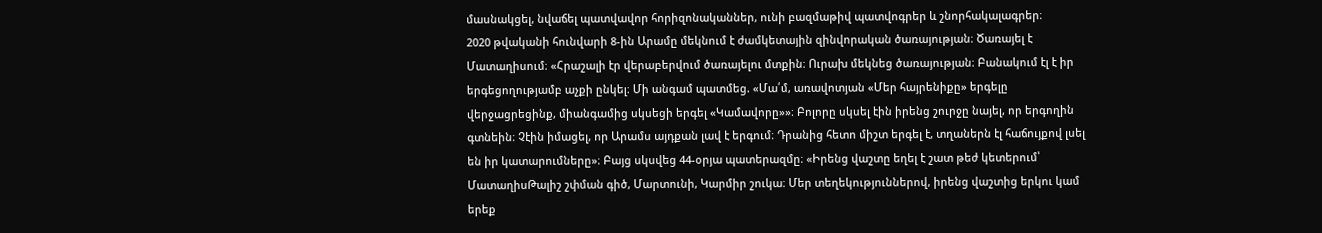մասնակցել, նվաճել պատվավոր հորիզոնականներ, ունի բազմաթիվ պատվոգրեր և շնորհակալագրեր։
2020 թվականի հունվարի 8-ին Արամը մեկնում է ժամկետային զինվորական ծառայության։ Ծառայել է Մատաղիսում։ «Հրաշալի էր վերաբերվում ծառայելու մտքին։ Ուրախ մեկնեց ծառայության։ Բանակում էլ է իր երգեցողությամբ աչքի ընկել։ Մի անգամ պատմեց. «Մա՛մ, առավոտյան «Մեր հայրենիքը» երգելը վերջացրեցինք, միանգամից սկսեցի երգել «Կամավորը»»։ Բոլորը սկսել էին իրենց շուրջը նայել, որ երգողին գտնեին։ Չէին իմացել, որ Արամս այդքան լավ է երգում։ Դրանից հետո միշտ երգել է, տղաներն էլ հաճույքով լսել են իր կատարումները»։ Բայց սկսվեց 44-օրյա պատերազմը։ «Իրենց վաշտը եղել է շատ թեժ կետերում՝ ՄատաղիսԹալիշ շփման գիծ, Մարտունի, Կարմիր շուկա։ Մեր տեղեկություններով, իրենց վաշտից երկու կամ երեք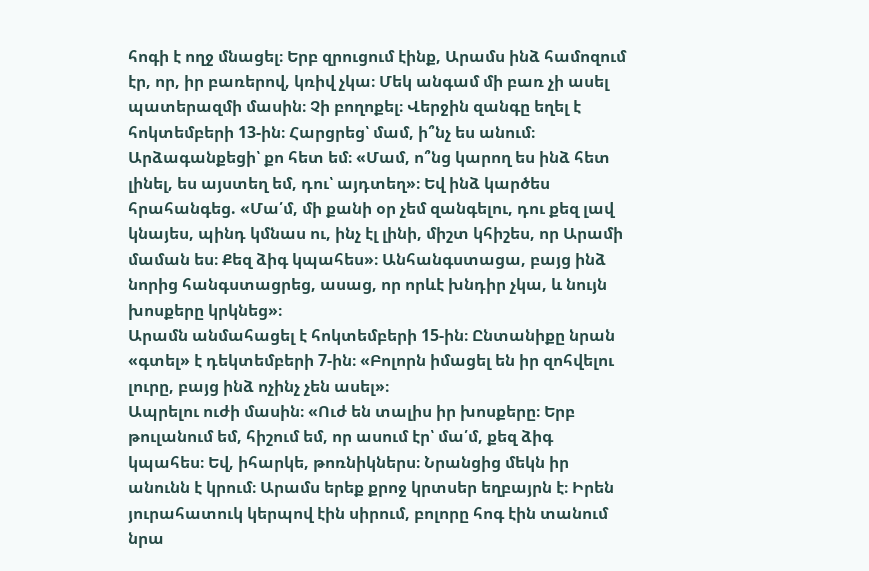հոգի է ողջ մնացել։ Երբ զրուցում էինք, Արամս ինձ համոզում էր, որ, իր բառերով, կռիվ չկա։ Մեկ անգամ մի բառ չի ասել պատերազմի մասին։ Չի բողոքել։ Վերջին զանգը եղել է հոկտեմբերի 13-ին։ Հարցրեց՝ մամ, ի՞նչ ես անում։ Արձագանքեցի՝ քո հետ եմ։ «Մամ, ո՞նց կարող ես ինձ հետ լինել, ես այստեղ եմ, դու՝ այդտեղ»։ Եվ ինձ կարծես հրահանգեց. «Մա՛մ, մի քանի օր չեմ զանգելու, դու քեզ լավ կնայես, պինդ կմնաս ու, ինչ էլ լինի, միշտ կհիշես, որ Արամի մաման ես։ Քեզ ձիգ կպահես»։ Անհանգստացա, բայց ինձ նորից հանգստացրեց, ասաց, որ որևէ խնդիր չկա, և նույն խոսքերը կրկնեց»։
Արամն անմահացել է հոկտեմբերի 15-ին։ Ընտանիքը նրան «գտել» է դեկտեմբերի 7-ին։ «Բոլորն իմացել են իր զոհվելու լուրը, բայց ինձ ոչինչ չեն ասել»։
Ապրելու ուժի մասին։ «Ուժ են տալիս իր խոսքերը։ Երբ թուլանում եմ, հիշում եմ, որ ասում էր՝ մա՛մ, քեզ ձիգ կպահես։ Եվ, իհարկե, թոռնիկներս։ Նրանցից մեկն իր անունն է կրում։ Արամս երեք քրոջ կրտսեր եղբայրն է։ Իրեն յուրահատուկ կերպով էին սիրում, բոլորը հոգ էին տանում նրա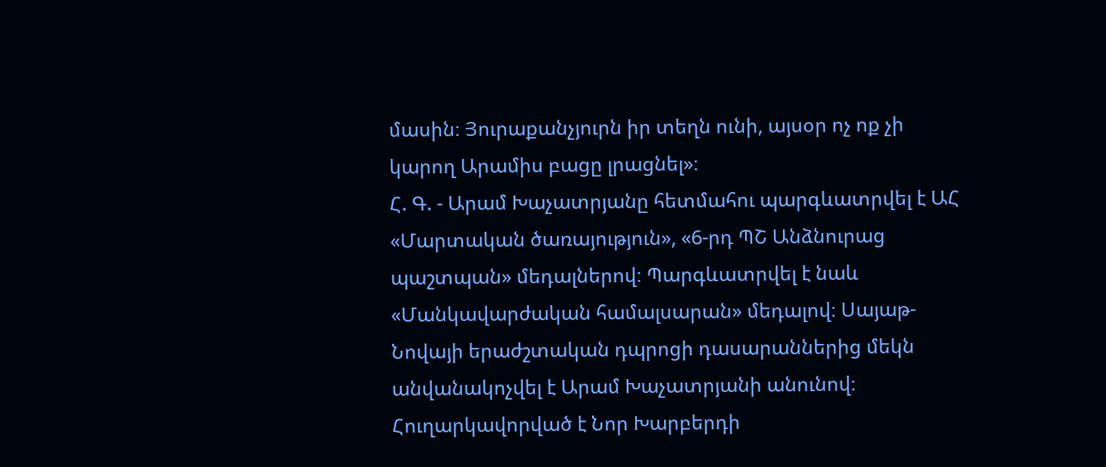մասին։ Յուրաքանչյուրն իր տեղն ունի, այսօր ոչ ոք չի կարող Արամիս բացը լրացնել»։
Հ. Գ. - Արամ Խաչատրյանը հետմահու պարգևատրվել է ԱՀ «Մարտական ծառայություն», «6-րդ ՊՇ Անձնուրաց պաշտպան» մեդալներով։ Պարգևատրվել է նաև «Մանկավարժական համալսարան» մեդալով։ Սայաթ-Նովայի երաժշտական դպրոցի դասարաններից մեկն անվանակոչվել է Արամ Խաչատրյանի անունով։ Հուղարկավորված է Նոր Խարբերդի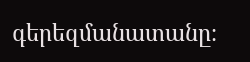գերեզմանատանը։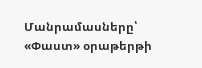Մանրամասները՝ «Փաստ» օրաթերթի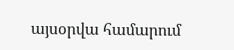այսօրվա համարում